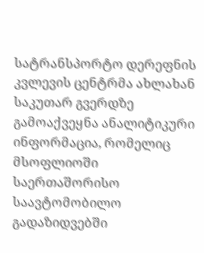სატრანსპორტო დერეფნის კვლევის ცენტრმა ახლახან საკუთარ გვერდზე გამოაქვეყნა ანალიტიკური ინფორმაცია, რომელიც მსოფლიოში საერთაშორისო საავტომობილო გადაზიდვებში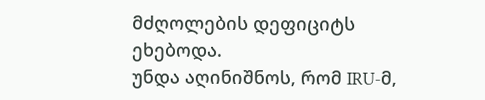მძღოლების დეფიციტს ეხებოდა.
უნდა აღინიშნოს, რომ IRU-მ,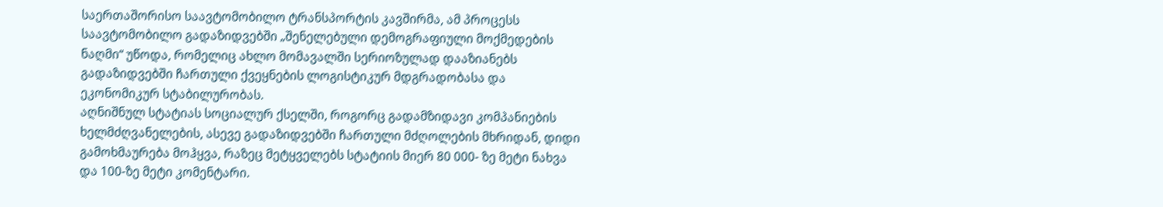საერთაშორისო საავტომობილო ტრანსპორტის კავშირმა, ამ პროცესს საავტომობილო გადაზიდვებში „შენელებული დემოგრაფიული მოქმედების ნაღმი“ უწოდა, რომელიც ახლო მომავალში სერიოზულად დააზიანებს გადაზიდვებში ჩართული ქვეყნების ლოგისტიკურ მდგრადობასა და ეკონომიკურ სტაბილურობას.
აღნიშნულ სტატიას სოციალურ ქსელში, როგორც გადამზიდავი კომპანიების ხელმძღვანელების, ასევე გადაზიდვებში ჩართული მძღოლების მხრიდან, დიდი გამოხმაურება მოჰყვა, რაზეც მეტყველებს სტატიის მიერ 80 000- ზე მეტი ნახვა და 100-ზე მეტი კომენტარი.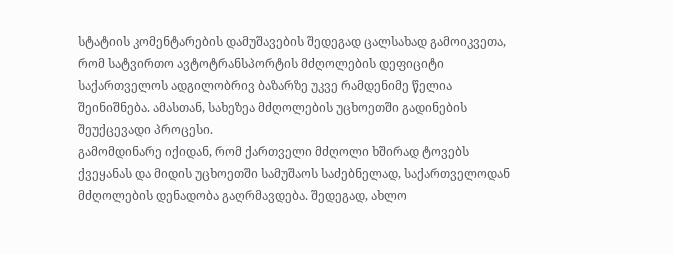სტატიის კომენტარების დამუშავების შედეგად ცალსახად გამოიკვეთა, რომ სატვირთო ავტოტრანსპორტის მძღოლების დეფიციტი საქართველოს ადგილობრივ ბაზარზე უკვე რამდენიმე წელია შეინიშნება. ამასთან, სახეზეა მძღოლების უცხოეთში გადინების შეუქცევადი პროცესი.
გამომდინარე იქიდან, რომ ქართველი მძღოლი ხშირად ტოვებს ქვეყანას და მიდის უცხოეთში სამუშაოს საძებნელად, საქართველოდან მძღოლების დენადობა გაღრმავდება. შედეგად, ახლო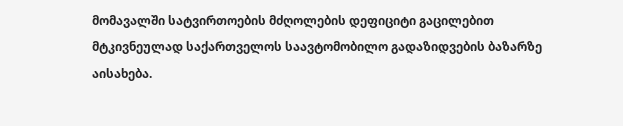მომავალში სატვირთოების მძღოლების დეფიციტი გაცილებით მტკივნეულად საქართველოს საავტომობილო გადაზიდვების ბაზარზე აისახება.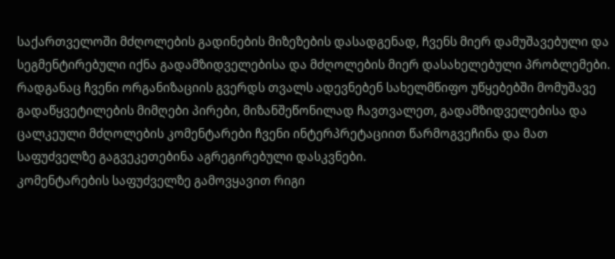საქართველოში მძღოლების გადინების მიზეზების დასადგენად, ჩვენს მიერ დამუშავებული და სეგმენტირებული იქნა გადამზიდველებისა და მძღოლების მიერ დასახელებული პრობლემები.
რადგანაც ჩვენი ორგანიზაციის გვერდს თვალს ადევნებენ სახელმწიფო უწყებებში მომუშავე გადაწყვეტილების მიმღები პირები, მიზანშეწონილად ჩავთვალეთ, გადამზიდველებისა და ცალკეული მძღოლების კომენტარები ჩვენი ინტერპრეტაციით წარმოგვეჩინა და მათ საფუძველზე გაგვეკეთებინა აგრეგირებული დასკვნები.
კომენტარების საფუძველზე გამოვყავით რიგი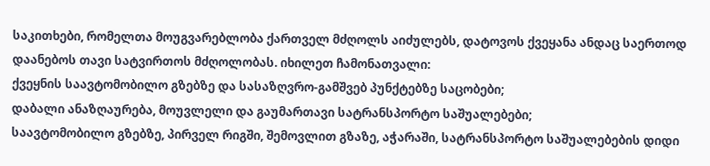საკითხები, რომელთა მოუგვარებლობა ქართველ მძღოლს აიძულებს, დატოვოს ქვეყანა ანდაც საერთოდ დაანებოს თავი სატვირთოს მძღოლობას. იხილეთ ჩამონათვალი:
ქვეყნის საავტომობილო გზებზე და სასაზღვრო-გამშვებ პუნქტებზე საცობები;
დაბალი ანაზღაურება, მოუვლელი და გაუმართავი სატრანსპორტო საშუალებები;
საავტომობილო გზებზე, პირველ რიგში, შემოვლით გზაზე, აჭარაში, სატრანსპორტო საშუალებების დიდი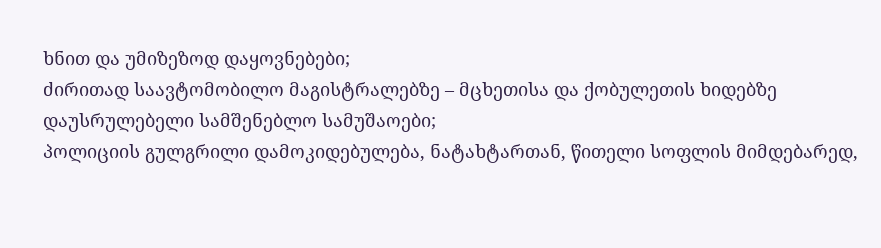ხნით და უმიზეზოდ დაყოვნებები;
ძირითად საავტომობილო მაგისტრალებზე – მცხეთისა და ქობულეთის ხიდებზე დაუსრულებელი სამშენებლო სამუშაოები;
პოლიციის გულგრილი დამოკიდებულება, ნატახტართან, წითელი სოფლის მიმდებარედ,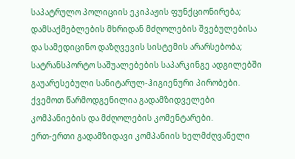საპატრულო პოლიციის ეკიპაჟის ფუნქციონირება;
დამსაქმებლების მხრიდან მძღოლების შვებულებისა და სამედიცინო დაზღვევის სისტემის არარსებობა;
სატრანსპორტო საშუალებების საპარკინგე ადგილებში გაუარესებული სანიტარულ-ჰიგიენური პირობები.
ქვემოთ წარმოდგენილია გადამზიდველები კომპანიების და მძღოლების კომენტარები.
ერთ-ერთი გადამზიდავი კომპანიის ხელმძღვანელი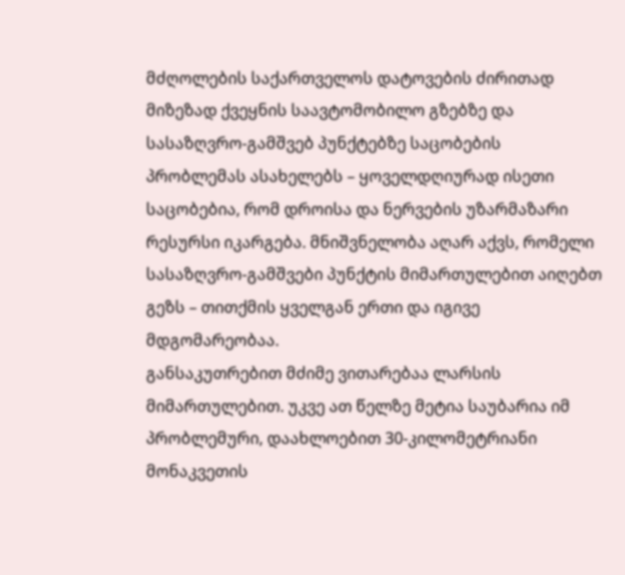მძღოლების საქართველოს დატოვების ძირითად მიზეზად ქვეყნის საავტომობილო გზებზე და სასაზღვრო-გამშვებ პუნქტებზე საცობების პრობლემას ასახელებს – ყოველდღიურად ისეთი საცობებია, რომ დროისა და ნერვების უზარმაზარი რესურსი იკარგება. მნიშვნელობა აღარ აქვს, რომელი სასაზღვრო-გამშვები პუნქტის მიმართულებით აიღებთ გეზს – თითქმის ყველგან ერთი და იგივე მდგომარეობაა.
განსაკუთრებით მძიმე ვითარებაა ლარსის მიმართულებით. უკვე ათ წელზე მეტია საუბარია იმ პრობლემური, დაახლოებით 30-კილომეტრიანი მონაკვეთის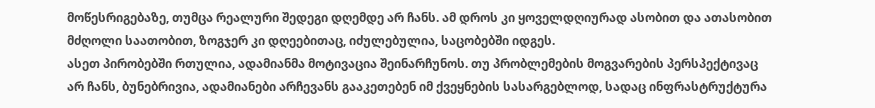მოწესრიგებაზე, თუმცა რეალური შედეგი დღემდე არ ჩანს. ამ დროს კი ყოველდღიურად ასობით და ათასობით მძღოლი საათობით, ზოგჯერ კი დღეებითაც, იძულებულია, საცობებში იდგეს.
ასეთ პირობებში რთულია, ადამიანმა მოტივაცია შეინარჩუნოს. თუ პრობლემების მოგვარების პერსპექტივაც არ ჩანს, ბუნებრივია, ადამიანები არჩევანს გააკეთებენ იმ ქვეყნების სასარგებლოდ, სადაც ინფრასტრუქტურა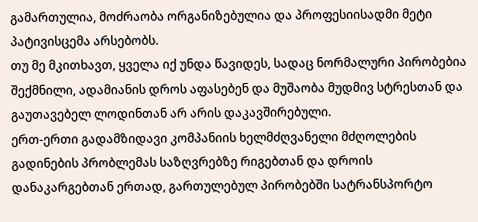გამართულია, მოძრაობა ორგანიზებულია და პროფესიისადმი მეტი პატივისცემა არსებობს.
თუ მე მკითხავთ, ყველა იქ უნდა წავიდეს, სადაც ნორმალური პირობებია შექმნილი, ადამიანის დროს აფასებენ და მუშაობა მუდმივ სტრესთან და გაუთავებელ ლოდინთან არ არის დაკავშირებული.
ერთ-ერთი გადამზიდავი კომპანიის ხელმძღვანელი მძღოლების გადინების პრობლემას საზღვრებზე რიგებთან და დროის დანაკარგებთან ერთად, გართულებულ პირობებში სატრანსპორტო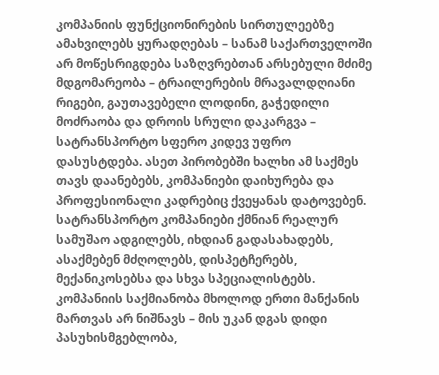კომპანიის ფუნქციონირების სირთულეებზე ამახვილებს ყურადღებას – სანამ საქართველოში არ მოწესრიგდება საზღვრებთან არსებული მძიმე მდგომარეობა – ტრაილერების მრავალდღიანი რიგები, გაუთავებელი ლოდინი, გაჭედილი მოძრაობა და დროის სრული დაკარგვა – სატრანსპორტო სფერო კიდევ უფრო დასუსტდება. ასეთ პირობებში ხალხი ამ საქმეს თავს დაანებებს, კომპანიები დაიხურება და პროფესიონალი კადრებიც ქვეყანას დატოვებენ.
სატრანსპორტო კომპანიები ქმნიან რეალურ სამუშაო ადგილებს, იხდიან გადასახადებს, ასაქმებენ მძღოლებს, დისპეტჩერებს, მექანიკოსებსა და სხვა სპეციალისტებს. კომპანიის საქმიანობა მხოლოდ ერთი მანქანის მართვას არ ნიშნავს – მის უკან დგას დიდი პასუხისმგებლობა,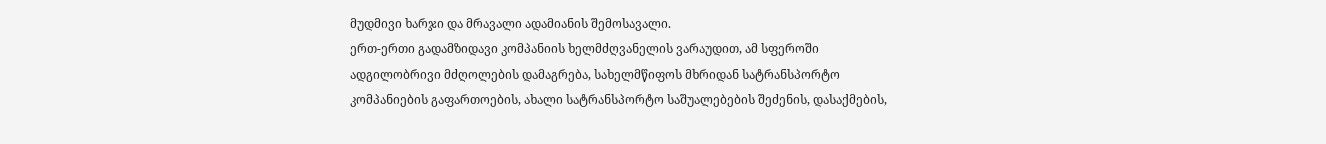მუდმივი ხარჯი და მრავალი ადამიანის შემოსავალი.
ერთ-ერთი გადამზიდავი კომპანიის ხელმძღვანელის ვარაუდით, ამ სფეროში ადგილობრივი მძღოლების დამაგრება, სახელმწიფოს მხრიდან სატრანსპორტო კომპანიების გაფართოების, ახალი სატრანსპორტო საშუალებების შეძენის, დასაქმების,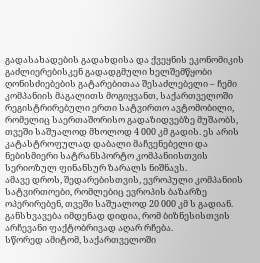გადასახადების გადახდისა და ქვეყნის ეკონომიკის გაძლიერებისკენ გადადგმული ხელშემწყობი ღონისძიებების გატარებითაა შესაძლებელი – ჩემი კომპანიის მაგალითს მოგიყვანთ, საქართველოში რეგისტრირებული ერთი სატვირთო ავტომობილი, რომელიც საერთაშორისო გადაზიდვებზე მუშაობს, თვეში საშუალოდ მხოლოდ 4 000 კმ გადის. ეს არის კატასტროფულად დაბალი მაჩვენებელი და ნებისმიერი სატრანსპორტო კომპანიისთვის სერიოზულ ფინანსურ ზარალს ნიშნავს.
ამავე დროს, შედარებისთვის, ევროპული კომპანიის სატვირთოები, რომლებიც ევროპის ბაზარზე ოპერირებენ, თვეში საშუალოდ 20 000 კმ ს გადიან. განსხვავება იმდენად დიდია, რომ ბიზნესისთვის არჩევანი ფაქტობრივად აღარ რჩება.
სწორედ ამიტომ, საქართველოში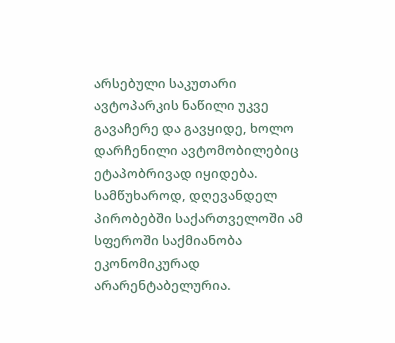არსებული საკუთარი ავტოპარკის ნაწილი უკვე გავაჩერე და გავყიდე, ხოლო დარჩენილი ავტომობილებიც ეტაპობრივად იყიდება. სამწუხაროდ, დღევანდელ პირობებში საქართველოში ამ სფეროში საქმიანობა ეკონომიკურად არარენტაბელურია.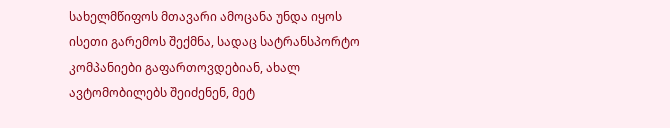სახელმწიფოს მთავარი ამოცანა უნდა იყოს ისეთი გარემოს შექმნა, სადაც სატრანსპორტო კომპანიები გაფართოვდებიან, ახალ ავტომობილებს შეიძენენ, მეტ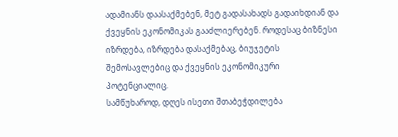ადამიანს დაასაქმებენ, მეტ გადასახადს გადაიხდიან და ქვეყნის ეკონომიკას გააძლიერებენ. როდესაც ბიზნესი იზრდება, იზრდება დასაქმებაც, ბიუჯეტის შემოსავლებიც და ქვეყნის ეკონომიკური პოტენციალიც.
სამწუხაროდ, დღეს ისეთი შთაბეჭდილება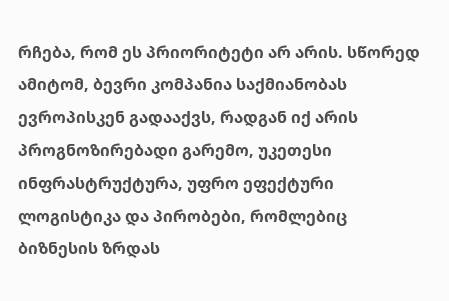რჩება, რომ ეს პრიორიტეტი არ არის. სწორედ ამიტომ, ბევრი კომპანია საქმიანობას ევროპისკენ გადააქვს, რადგან იქ არის პროგნოზირებადი გარემო, უკეთესი ინფრასტრუქტურა, უფრო ეფექტური ლოგისტიკა და პირობები, რომლებიც ბიზნესის ზრდას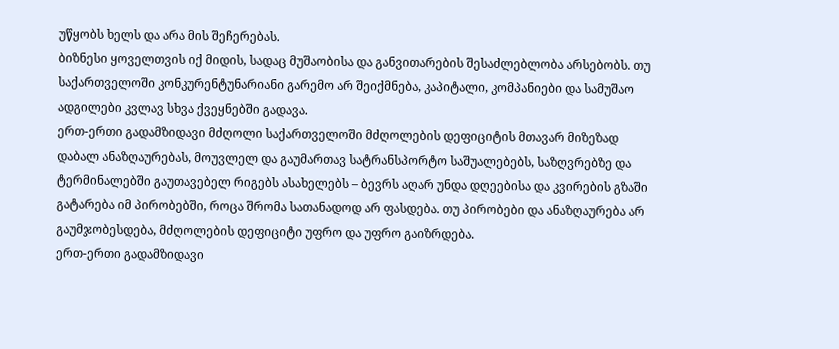უწყობს ხელს და არა მის შეჩერებას.
ბიზნესი ყოველთვის იქ მიდის, სადაც მუშაობისა და განვითარების შესაძლებლობა არსებობს. თუ საქართველოში კონკურენტუნარიანი გარემო არ შეიქმნება, კაპიტალი, კომპანიები და სამუშაო ადგილები კვლავ სხვა ქვეყნებში გადავა.
ერთ-ერთი გადამზიდავი მძღოლი საქართველოში მძღოლების დეფიციტის მთავარ მიზეზად დაბალ ანაზღაურებას, მოუვლელ და გაუმართავ სატრანსპორტო საშუალებებს, საზღვრებზე და ტერმინალებში გაუთავებელ რიგებს ასახელებს – ბევრს აღარ უნდა დღეებისა და კვირების გზაში გატარება იმ პირობებში, როცა შრომა სათანადოდ არ ფასდება. თუ პირობები და ანაზღაურება არ გაუმჯობესდება, მძღოლების დეფიციტი უფრო და უფრო გაიზრდება.
ერთ-ერთი გადამზიდავი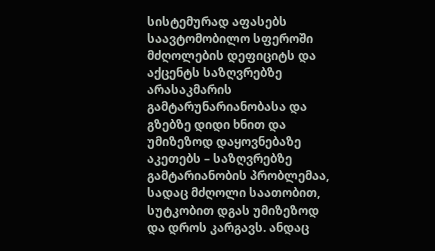სისტემურად აფასებს საავტომობილო სფეროში მძღოლების დეფიციტს და აქცენტს საზღვრებზე არასაკმარის გამტარუნარიანობასა და გზებზე დიდი ხნით და უმიზეზოდ დაყოვნებაზე აკეთებს – საზღვრებზე გამტარიანობის პრობლემაა, სადაც მძღოლი საათობით, სუტკობით დგას უმიზეზოდ და დროს კარგავს. ანდაც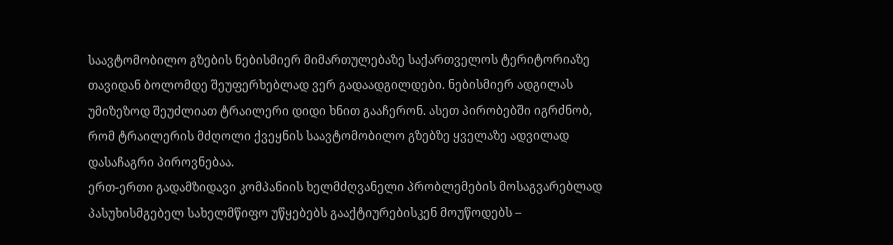საავტომობილო გზების ნებისმიერ მიმართულებაზე საქართველოს ტერიტორიაზე თავიდან ბოლომდე შეუფერხებლად ვერ გადაადგილდები. ნებისმიერ ადგილას უმიზეზოდ შეუძლიათ ტრაილერი დიდი ხნით გააჩერონ. ასეთ პირობებში იგრძნობ, რომ ტრაილერის მძღოლი ქვეყნის საავტომობილო გზებზე ყველაზე ადვილად დასაჩაგრი პიროვნებაა.
ერთ-ერთი გადამზიდავი კომპანიის ხელმძღვანელი პრობლემების მოსაგვარებლად პასუხისმგებელ სახელმწიფო უწყებებს გააქტიურებისკენ მოუწოდებს –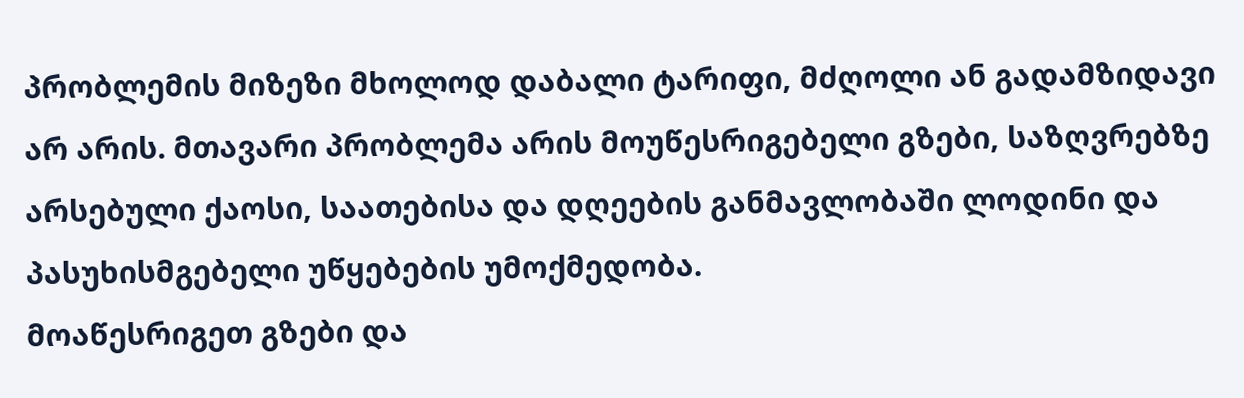პრობლემის მიზეზი მხოლოდ დაბალი ტარიფი, მძღოლი ან გადამზიდავი არ არის. მთავარი პრობლემა არის მოუწესრიგებელი გზები, საზღვრებზე არსებული ქაოსი, საათებისა და დღეების განმავლობაში ლოდინი და პასუხისმგებელი უწყებების უმოქმედობა.
მოაწესრიგეთ გზები და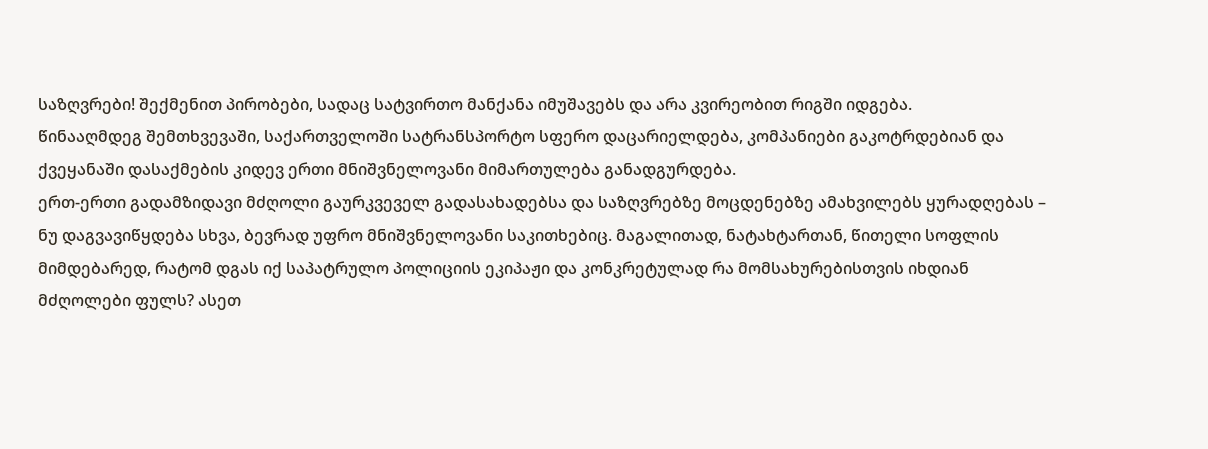საზღვრები! შექმენით პირობები, სადაც სატვირთო მანქანა იმუშავებს და არა კვირეობით რიგში იდგება.
წინააღმდეგ შემთხვევაში, საქართველოში სატრანსპორტო სფერო დაცარიელდება, კომპანიები გაკოტრდებიან და ქვეყანაში დასაქმების კიდევ ერთი მნიშვნელოვანი მიმართულება განადგურდება.
ერთ-ერთი გადამზიდავი მძღოლი გაურკვეველ გადასახადებსა და საზღვრებზე მოცდენებზე ამახვილებს ყურადღებას – ნუ დაგვავიწყდება სხვა, ბევრად უფრო მნიშვნელოვანი საკითხებიც. მაგალითად, ნატახტართან, წითელი სოფლის მიმდებარედ, რატომ დგას იქ საპატრულო პოლიციის ეკიპაჟი და კონკრეტულად რა მომსახურებისთვის იხდიან მძღოლები ფულს? ასეთ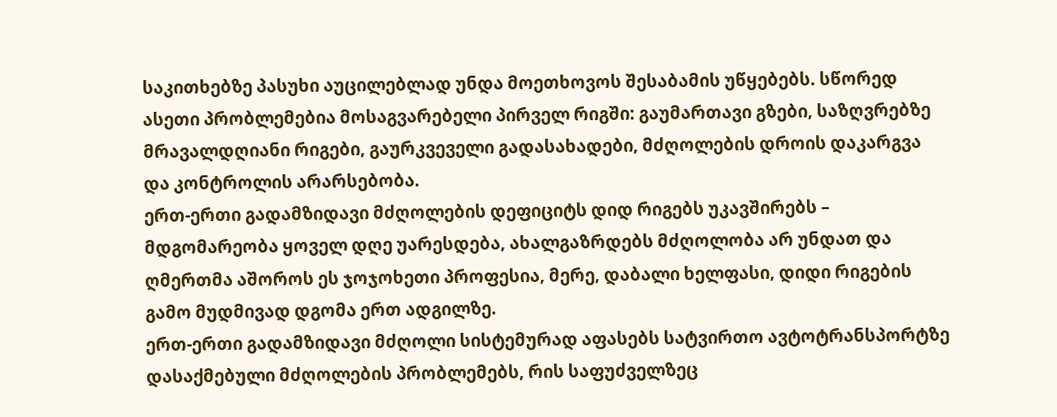საკითხებზე პასუხი აუცილებლად უნდა მოეთხოვოს შესაბამის უწყებებს. სწორედ ასეთი პრობლემებია მოსაგვარებელი პირველ რიგში: გაუმართავი გზები, საზღვრებზე მრავალდღიანი რიგები, გაურკვეველი გადასახადები, მძღოლების დროის დაკარგვა და კონტროლის არარსებობა.
ერთ-ერთი გადამზიდავი მძღოლების დეფიციტს დიდ რიგებს უკავშირებს – მდგომარეობა ყოველ დღე უარესდება, ახალგაზრდებს მძღოლობა არ უნდათ და ღმერთმა აშოროს ეს ჯოჯოხეთი პროფესია, მერე, დაბალი ხელფასი, დიდი რიგების გამო მუდმივად დგომა ერთ ადგილზე.
ერთ-ერთი გადამზიდავი მძღოლი სისტემურად აფასებს სატვირთო ავტოტრანსპორტზე დასაქმებული მძღოლების პრობლემებს, რის საფუძველზეც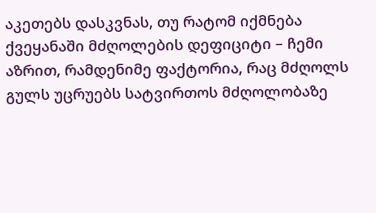აკეთებს დასკვნას, თუ რატომ იქმნება ქვეყანაში მძღოლების დეფიციტი – ჩემი აზრით, რამდენიმე ფაქტორია, რაც მძღოლს გულს უცრუებს სატვირთოს მძღოლობაზე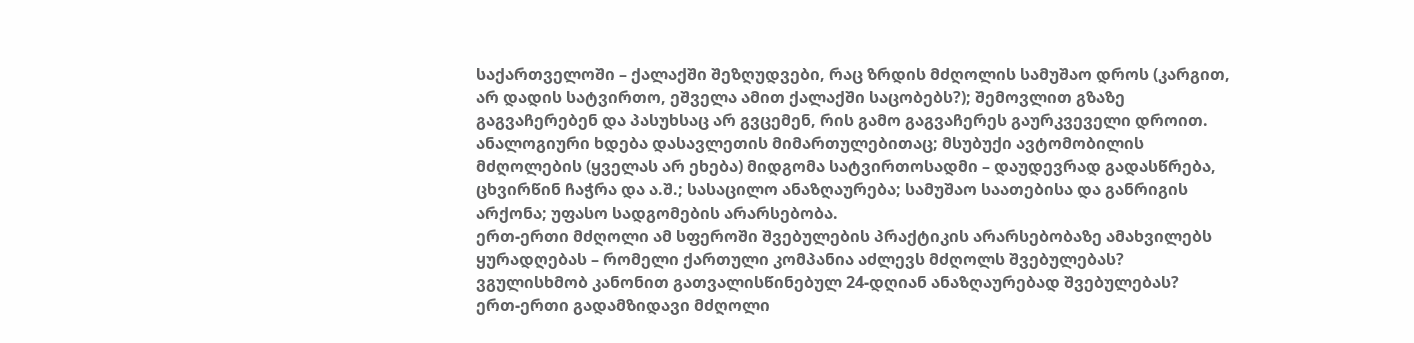საქართველოში – ქალაქში შეზღუდვები, რაც ზრდის მძღოლის სამუშაო დროს (კარგით, არ დადის სატვირთო, ეშველა ამით ქალაქში საცობებს?); შემოვლით გზაზე გაგვაჩერებენ და პასუხსაც არ გვცემენ, რის გამო გაგვაჩერეს გაურკვეველი დროით. ანალოგიური ხდება დასავლეთის მიმართულებითაც; მსუბუქი ავტომობილის მძღოლების (ყველას არ ეხება) მიდგომა სატვირთოსადმი – დაუდევრად გადასწრება, ცხვირწინ ჩაჭრა და ა.შ.; სასაცილო ანაზღაურება; სამუშაო საათებისა და განრიგის არქონა; უფასო სადგომების არარსებობა.
ერთ-ერთი მძღოლი ამ სფეროში შვებულების პრაქტიკის არარსებობაზე ამახვილებს ყურადღებას – რომელი ქართული კომპანია აძლევს მძღოლს შვებულებას? ვგულისხმობ კანონით გათვალისწინებულ 24-დღიან ანაზღაურებად შვებულებას?
ერთ-ერთი გადამზიდავი მძღოლი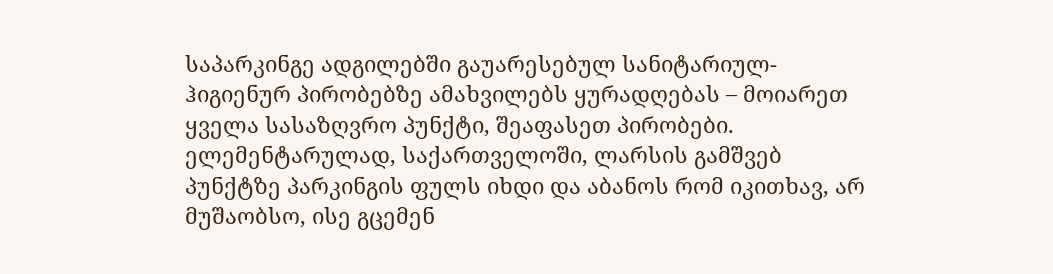საპარკინგე ადგილებში გაუარესებულ სანიტარიულ-ჰიგიენურ პირობებზე ამახვილებს ყურადღებას – მოიარეთ ყველა სასაზღვრო პუნქტი, შეაფასეთ პირობები. ელემენტარულად, საქართველოში, ლარსის გამშვებ პუნქტზე პარკინგის ფულს იხდი და აბანოს რომ იკითხავ, არ მუშაობსო, ისე გცემენ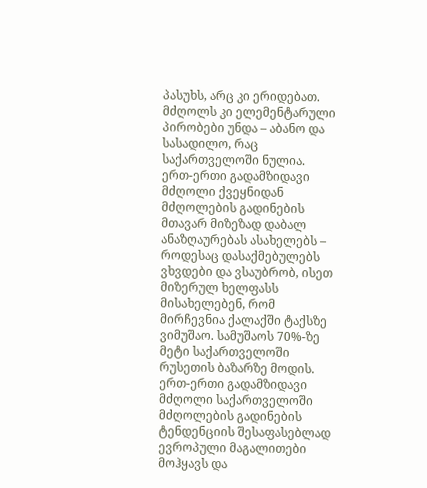პასუხს, არც კი ერიდებათ. მძღოლს კი ელემენტარული პირობები უნდა – აბანო და სასადილო, რაც საქართველოში ნულია.
ერთ-ერთი გადამზიდავი მძღოლი ქვეყნიდან მძღოლების გადინების მთავარ მიზეზად დაბალ ანაზღაურებას ასახელებს – როდესაც დასაქმებულებს ვხვდები და ვსაუბრობ, ისეთ მიზერულ ხელფასს მისახელებენ, რომ მირჩევნია ქალაქში ტაქსზე ვიმუშაო. სამუშაოს 70%-ზე მეტი საქართველოში რუსეთის ბაზარზე მოდის.
ერთ-ერთი გადამზიდავი მძღოლი საქართველოში მძღოლების გადინების ტენდენციის შესაფასებლად ევროპული მაგალითები მოჰყავს და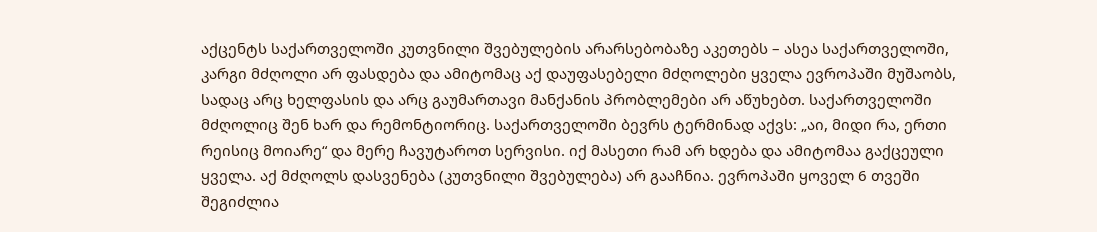აქცენტს საქართველოში კუთვნილი შვებულების არარსებობაზე აკეთებს – ასეა საქართველოში, კარგი მძღოლი არ ფასდება და ამიტომაც აქ დაუფასებელი მძღოლები ყველა ევროპაში მუშაობს, სადაც არც ხელფასის და არც გაუმართავი მანქანის პრობლემები არ აწუხებთ. საქართველოში მძღოლიც შენ ხარ და რემონტიორიც. საქართველოში ბევრს ტერმინად აქვს: „აი, მიდი რა, ერთი რეისიც მოიარე“ და მერე ჩავუტაროთ სერვისი. იქ მასეთი რამ არ ხდება და ამიტომაა გაქცეული ყველა. აქ მძღოლს დასვენება (კუთვნილი შვებულება) არ გააჩნია. ევროპაში ყოველ 6 თვეში შეგიძლია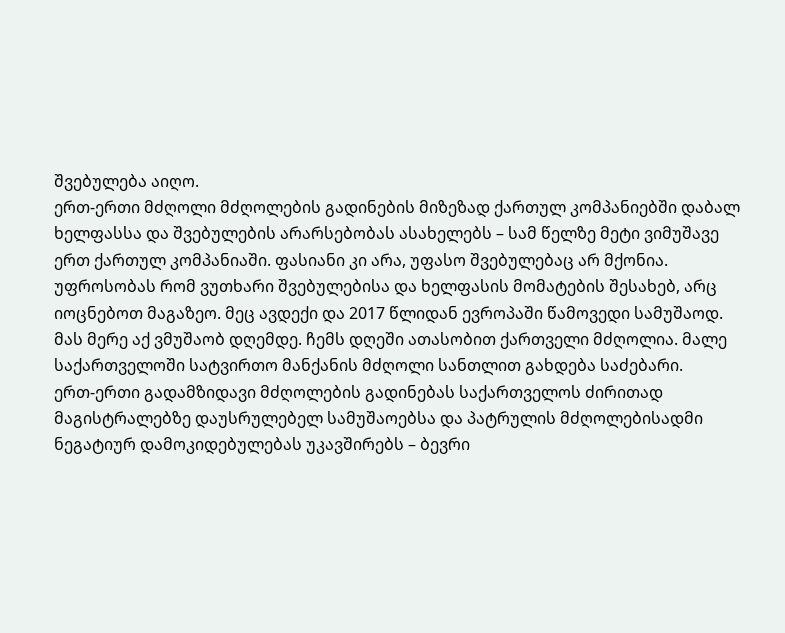შვებულება აიღო.
ერთ-ერთი მძღოლი მძღოლების გადინების მიზეზად ქართულ კომპანიებში დაბალ ხელფასსა და შვებულების არარსებობას ასახელებს – სამ წელზე მეტი ვიმუშავე ერთ ქართულ კომპანიაში. ფასიანი კი არა, უფასო შვებულებაც არ მქონია. უფროსობას რომ ვუთხარი შვებულებისა და ხელფასის მომატების შესახებ, არც იოცნებოთ მაგაზეო. მეც ავდექი და 2017 წლიდან ევროპაში წამოვედი სამუშაოდ. მას მერე აქ ვმუშაობ დღემდე. ჩემს დღეში ათასობით ქართველი მძღოლია. მალე საქართველოში სატვირთო მანქანის მძღოლი სანთლით გახდება საძებარი.
ერთ-ერთი გადამზიდავი მძღოლების გადინებას საქართველოს ძირითად მაგისტრალებზე დაუსრულებელ სამუშაოებსა და პატრულის მძღოლებისადმი ნეგატიურ დამოკიდებულებას უკავშირებს – ბევრი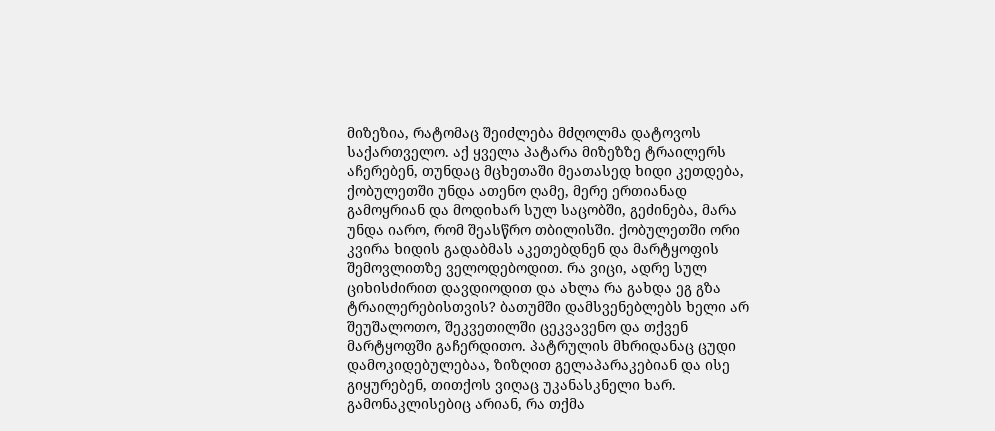მიზეზია, რატომაც შეიძლება მძღოლმა დატოვოს საქართველო. აქ ყველა პატარა მიზეზზე ტრაილერს აჩერებენ, თუნდაც მცხეთაში მეათასედ ხიდი კეთდება, ქობულეთში უნდა ათენო ღამე, მერე ერთიანად გამოყრიან და მოდიხარ სულ საცობში, გეძინება, მარა უნდა იარო, რომ შეასწრო თბილისში. ქობულეთში ორი კვირა ხიდის გადაბმას აკეთებდნენ და მარტყოფის შემოვლითზე ველოდებოდით. რა ვიცი, ადრე სულ ციხისძირით დავდიოდით და ახლა რა გახდა ეგ გზა ტრაილერებისთვის? ბათუმში დამსვენებლებს ხელი არ შეუშალოთო, შეკვეთილში ცეკვავენო და თქვენ მარტყოფში გაჩერდითო. პატრულის მხრიდანაც ცუდი დამოკიდებულებაა, ზიზღით გელაპარაკებიან და ისე გიყურებენ, თითქოს ვიღაც უკანასკნელი ხარ. გამონაკლისებიც არიან, რა თქმა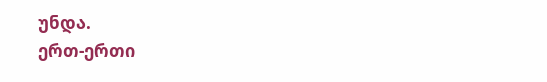უნდა.
ერთ-ერთი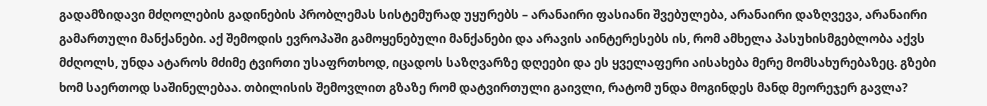გადამზიდავი მძღოლების გადინების პრობლემას სისტემურად უყურებს – არანაირი ფასიანი შვებულება, არანაირი დაზღვევა, არანაირი გამართული მანქანები. აქ შემოდის ევროპაში გამოყენებული მანქანები და არავის აინტერესებს ის, რომ ამხელა პასუხისმგებლობა აქვს მძღოლს, უნდა ატაროს მძიმე ტვირთი უსაფრთხოდ, იცადოს საზღვარზე დღეები და ეს ყველაფერი აისახება მერე მომსახურებაზეც. გზები ხომ საერთოდ საშინელებაა. თბილისის შემოვლით გზაზე რომ დატვირთული გაივლი, რატომ უნდა მოგინდეს მანდ მეორეჯერ გავლა?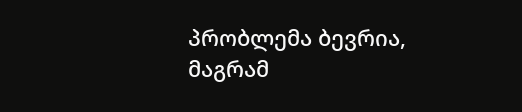პრობლემა ბევრია, მაგრამ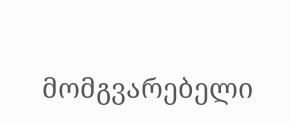მომგვარებელი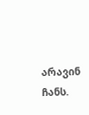არავინ ჩანს.